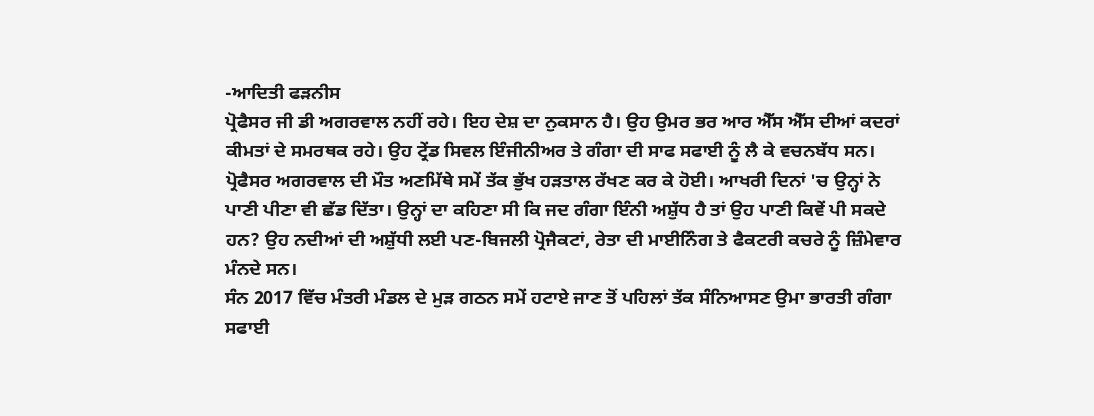-ਆਦਿਤੀ ਫੜਨੀਸ
ਪ੍ਰੋਫੈਸਰ ਜੀ ਡੀ ਅਗਰਵਾਲ ਨਹੀਂ ਰਹੇ। ਇਹ ਦੇਸ਼ ਦਾ ਨੁਕਸਾਨ ਹੈ। ਉਹ ਉਮਰ ਭਰ ਆਰ ਐੱਸ ਐੱਸ ਦੀਆਂ ਕਦਰਾਂ ਕੀਮਤਾਂ ਦੇ ਸਮਰਥਕ ਰਹੇ। ਉਹ ਟ੍ਰੇਂਡ ਸਿਵਲ ਇੰਜੀਨੀਅਰ ਤੇ ਗੰਗਾ ਦੀ ਸਾਫ ਸਫਾਈ ਨੂੰ ਲੈ ਕੇ ਵਚਨਬੱਧ ਸਨ। ਪ੍ਰੋਫੈਸਰ ਅਗਰਵਾਲ ਦੀ ਮੌਤ ਅਣਮਿੱਥੇ ਸਮੇਂ ਤੱਕ ਭੁੱਖ ਹੜਤਾਲ ਰੱਖਣ ਕਰ ਕੇ ਹੋਈ। ਆਖਰੀ ਦਿਨਾਂ 'ਚ ਉਨ੍ਹਾਂ ਨੇ ਪਾਣੀ ਪੀਣਾ ਵੀ ਛੱਡ ਦਿੱਤਾ। ਉਨ੍ਹਾਂ ਦਾ ਕਹਿਣਾ ਸੀ ਕਿ ਜਦ ਗੰਗਾ ਇੰਨੀ ਅਸ਼ੁੱਧ ਹੈ ਤਾਂ ਉਹ ਪਾਣੀ ਕਿਵੇਂ ਪੀ ਸਕਦੇ ਹਨ? ਉਹ ਨਦੀਆਂ ਦੀ ਅਸ਼ੁੱਧੀ ਲਈ ਪਣ-ਬਿਜਲੀ ਪ੍ਰੋਜੈਕਟਾਂ, ਰੇਤਾ ਦੀ ਮਾਈਨਿੰਗ ਤੇ ਫੈਕਟਰੀ ਕਚਰੇ ਨੂੰ ਜ਼ਿੰਮੇਵਾਰ ਮੰਨਦੇ ਸਨ।
ਸੰਨ 2017 ਵਿੱਚ ਮੰਤਰੀ ਮੰਡਲ ਦੇ ਮੁੜ ਗਠਨ ਸਮੇਂ ਹਟਾਏ ਜਾਣ ਤੋਂ ਪਹਿਲਾਂ ਤੱਕ ਸੰਨਿਆਸਣ ਉਮਾ ਭਾਰਤੀ ਗੰਗਾ ਸਫਾਈ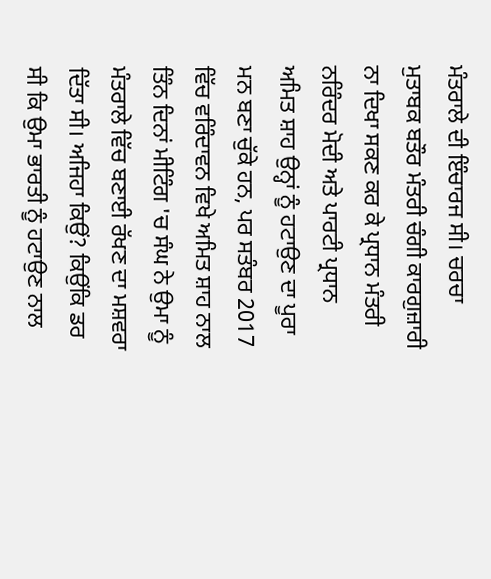ਮੰਤਰਾਲੇ ਦੀ ਇੰਚਾਰਜ ਸੀ। ਚਰਚਾ ਮੁਤਾਬਕ ਬਤੌਰ ਮੰਤਰੀ ਚੰਗੀ ਕਾਰਗੁਜ਼ਾਰੀ ਨਾ ਦਿਖਾ ਸਕਣ ਕਰ ਕੇ ਪ੍ਰਧਾਨ ਮੰਤਰੀ ਨਰਿੰਦਰ ਮੋਦੀ ਅਤੇ ਪਾਰਟੀ ਪ੍ਰਧਾਨ ਅਮਿਤ ਸ਼ਾਹ ਉਨ੍ਹਾਂ ਨੂੰ ਹਟਾਉਣ ਦਾ ਪੂਰਾ ਮਨ ਬਣਾ ਚੁੱਕੇ ਹਨ, ਪਰ ਸਤੰਬਰ 2017 ਵਿੱਚ ਵਰਿੰਦਾਵਨ ਵਿਖੇ ਅਮਿਤ ਸ਼ਾਹ ਨਾਲ ਤਿੰਨ ਦਿਨਾਂ ਮੀਟਿੰਗ 'ਚ ਸੰਘ ਨੇ ਉਮਾ ਨੂੰ ਮੰਤਰਾਲੇ ਵਿੱਚ ਬਣਾਈ ਰੱਖਣ ਦਾ ਮਸ਼ਵਰਾ ਦਿੱਤਾ ਸੀ। ਅਜਿਹਾ ਕਿਉਂ? ਕਿਉਂਕਿ ਡਰ ਸੀ ਕਿ ਉਮਾ ਭਾਰਤੀ ਨੂੰ ਹਟਾਉਣ ਨਾਲ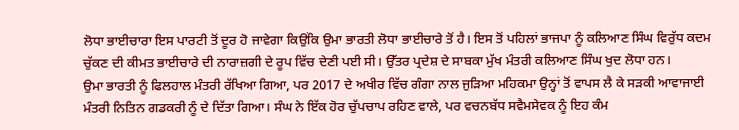ਲੋਧਾ ਭਾਈਚਾਰਾ ਇਸ ਪਾਰਟੀ ਤੋਂ ਦੂਰ ਹੋ ਜਾਵੇਗਾ ਕਿਉਂਕਿ ਉਮਾ ਭਾਰਤੀ ਲੋਧਾ ਭਾਈਚਾਰੇ ਤੋਂ ਹੈ। ਇਸ ਤੋਂ ਪਹਿਲਾਂ ਭਾਜਪਾ ਨੂੰ ਕਲਿਆਣ ਸਿੰਘ ਵਿਰੁੱਧ ਕਦਮ ਚੁੱਕਣ ਦੀ ਕੀਮਤ ਭਾਈਚਾਰੇ ਦੀ ਨਾਰਾਜ਼ਗੀ ਦੇ ਰੂਪ ਵਿੱਚ ਦੇਣੀ ਪਈ ਸੀ। ਉੱਤਰ ਪ੍ਰਦੇਸ਼ ਦੇ ਸਾਬਕਾ ਮੁੱਖ ਮੰਤਰੀ ਕਲਿਆਣ ਸਿੰਘ ਖੁਦ ਲੋਧਾ ਹਨ।
ਉਮਾ ਭਾਰਤੀ ਨੂੰ ਫਿਲਹਾਲ ਮੰਤਰੀ ਰੱਖਿਆ ਗਿਆ, ਪਰ 2017 ਦੇ ਅਖੀਰ ਵਿੱਚ ਗੰਗਾ ਨਾਲ ਜੁੜਿਆ ਮਹਿਕਮਾ ਉਨ੍ਹਾਂ ਤੋਂ ਵਾਪਸ ਲੈ ਕੇ ਸੜਕੀ ਆਵਾਜਾਈ ਮੰਤਰੀ ਨਿਤਿਨ ਗਡਕਰੀ ਨੂੰ ਦੇ ਦਿੱਤਾ ਗਿਆ। ਸੰਘ ਨੇ ਇੱਕ ਹੋਰ ਚੁੱਪਚਾਪ ਰਹਿਣ ਵਾਲੇ, ਪਰ ਵਚਨਬੱਧ ਸਵੈਮਸੇਵਕ ਨੂੰ ਇਹ ਕੰਮ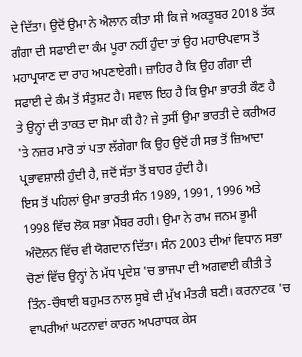ਦੇ ਦਿੱਤਾ। ਉਦੋਂ ਉਮਾ ਨੇ ਐਲਾਨ ਕੀਤਾ ਸੀ ਕਿ ਜੇ ਅਕਤੂਬਰ 2018 ਤੱਕ ਗੰਗਾ ਦੀ ਸਫਾਈ ਦਾ ਕੰਮ ਪੂਰਾ ਨਹੀਂ ਹੁੰਦਾ ਤਾਂ ਉਹ ਮਹਾੳਪਵਾਸ ਤੋਂ ਮਹਾਪ੍ਰਯਾਣ ਦਾ ਰਾਹ ਅਪਣਾਏਗੀ। ਜ਼ਾਹਿਰ ਹੈ ਕਿ ਉਹ ਗੰਗਾ ਦੀ ਸਫਾਈ ਦੇ ਕੰਮ ਤੋਂ ਸੰਤੁਸ਼ਟ ਹੈ। ਸਵਾਲ ਇਹ ਹੈ ਕਿ ਉਮਾ ਭਾਰਤੀ ਕੌਣ ਹੈ ਤੇ ਉਨ੍ਹਾਂ ਦੀ ਤਾਕਤ ਦਾ ਸੋਮਾ ਕੀ ਹੈ? ਜੇ ਤੁਸੀਂ ਉਮਾ ਭਾਰਤੀ ਦੇ ਕਰੀਅਰ 'ਤੇ ਨਜ਼ਰ ਮਾਰੋ ਤਾਂ ਪਤਾ ਲੱਗੇਗਾ ਕਿ ਉਹ ਉਦੋਂ ਹੀ ਸਭ ਤੋਂ ਜ਼ਿਆਦਾ ਪ੍ਰਭਾਵਸ਼ਾਲੀ ਹੁੰਦੀ ਹੈ, ਜਦੋਂ ਸੱਤਾ ਤੋਂ ਬਾਹਰ ਹੁੰਦੀ ਹੈ।
ਇਸ ਤੋਂ ਪਹਿਲਾਂ ਉਮਾ ਭਾਰਤੀ ਸੰਨ 1989, 1991, 1996 ਅਤੇ 1998 ਵਿੱਚ ਲੋਕ ਸਭਾ ਮੈਂਬਰ ਰਹੀ। ਉਮਾ ਨੇ ਰਾਮ ਜਨਮ ਭੂਮੀ ਅੰਦੋਲਨ ਵਿੱਚ ਵੀ ਯੋਗਦਾਨ ਦਿੱਤਾ। ਸੰਨ 2003 ਦੀਆਂ ਵਿਧਾਨ ਸਭਾ ਚੋਣਾਂ ਵਿੱਚ ਉਨ੍ਹਾਂ ਨੇ ਮੱਧ ਪ੍ਰਦੇਸ਼ 'ਚ ਭਾਜਪਾ ਦੀ ਅਗਵਾਈ ਕੀਤੀ ਤੇ ਤਿੰਨ-ਚੌਥਾਈ ਬਹੁਮਤ ਨਾਲ ਸੂਬੇ ਦੀ ਮੁੱਖ ਮੰਤਰੀ ਬਣੀ। ਕਰਨਾਟਕ 'ਚ ਵਾਪਰੀਆਂ ਘਟਨਾਵਾਂ ਕਾਰਨ ਅਪਰਾਧਕ ਕੇਸ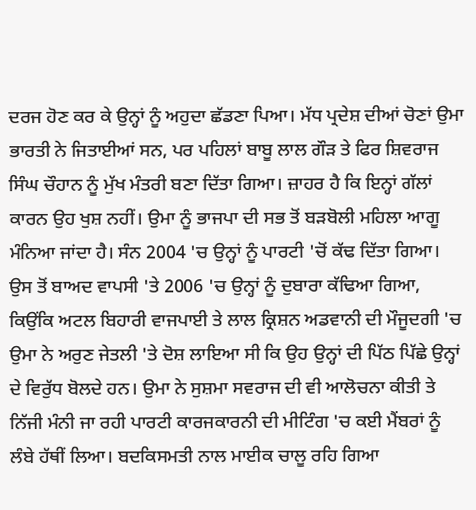ਦਰਜ ਹੋਣ ਕਰ ਕੇ ਉਨ੍ਹਾਂ ਨੂੰ ਅਹੁਦਾ ਛੱਡਣਾ ਪਿਆ। ਮੱਧ ਪ੍ਰਦੇਸ਼ ਦੀਆਂ ਚੋਣਾਂ ਉਮਾ ਭਾਰਤੀ ਨੇ ਜਿਤਾਈਆਂ ਸਨ, ਪਰ ਪਹਿਲਾਂ ਬਾਬੂ ਲਾਲ ਗੌੜ ਤੇ ਫਿਰ ਸ਼ਿਵਰਾਜ ਸਿੰਘ ਚੌਹਾਨ ਨੂੰ ਮੁੱਖ ਮੰਤਰੀ ਬਣਾ ਦਿੱਤਾ ਗਿਆ। ਜ਼ਾਹਰ ਹੈ ਕਿ ਇਨ੍ਹਾਂ ਗੱਲਾਂ ਕਾਰਨ ਉਹ ਖੁਸ਼ ਨਹੀਂ। ਉਮਾ ਨੂੰ ਭਾਜਪਾ ਦੀ ਸਭ ਤੋਂ ਬੜਬੋਲੀ ਮਹਿਲਾ ਆਗੂ ਮੰਨਿਆ ਜਾਂਦਾ ਹੈ। ਸੰਨ 2004 'ਚ ਉਨ੍ਹਾਂ ਨੂੰ ਪਾਰਟੀ 'ਚੋਂ ਕੱਢ ਦਿੱਤਾ ਗਿਆ। ਉਸ ਤੋਂ ਬਾਅਦ ਵਾਪਸੀ 'ਤੇ 2006 'ਚ ਉਨ੍ਹਾਂ ਨੂੰ ਦੁਬਾਰਾ ਕੱਢਿਆ ਗਿਆ, ਕਿਉਂਕਿ ਅਟਲ ਬਿਹਾਰੀ ਵਾਜਪਾਈ ਤੇ ਲਾਲ ਕ੍ਰਿਸ਼ਨ ਅਡਵਾਨੀ ਦੀ ਮੌਜੂਦਗੀ 'ਚ ਉਮਾ ਨੇ ਅਰੁਣ ਜੇਤਲੀ 'ਤੇ ਦੋਸ਼ ਲਾਇਆ ਸੀ ਕਿ ਉਹ ਉਨ੍ਹਾਂ ਦੀ ਪਿੱਠ ਪਿੱਛੇ ਉਨ੍ਹਾਂ ਦੇ ਵਿਰੁੱਧ ਬੋਲਦੇ ਹਨ। ਉਮਾ ਨੇ ਸੁਸ਼ਮਾ ਸਵਰਾਜ ਦੀ ਵੀ ਆਲੋਚਨਾ ਕੀਤੀ ਤੇ ਨਿੱਜੀ ਮੰਨੀ ਜਾ ਰਹੀ ਪਾਰਟੀ ਕਾਰਜਕਾਰਨੀ ਦੀ ਮੀਟਿੰਗ 'ਚ ਕਈ ਮੈਂਬਰਾਂ ਨੂੰ ਲੰਬੇ ਹੱਥੀਂ ਲਿਆ। ਬਦਕਿਸਮਤੀ ਨਾਲ ਮਾਈਕ ਚਾਲੂ ਰਹਿ ਗਿਆ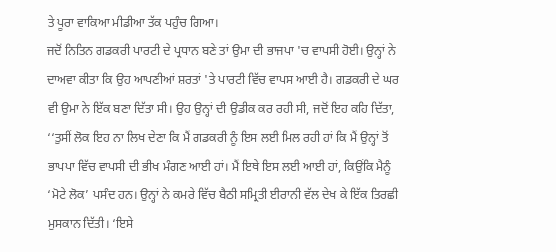ਤੇ ਪੂਰਾ ਵਾਕਿਆ ਮੀਡੀਆ ਤੱਕ ਪਹੁੰਚ ਗਿਆ।
ਜਦੋਂ ਨਿਤਿਨ ਗਡਕਰੀ ਪਾਰਟੀ ਦੇ ਪ੍ਰਧਾਨ ਬਣੇ ਤਾਂ ਉਮਾ ਦੀ ਭਾਜਪਾ 'ਚ ਵਾਪਸੀ ਹੋਈ। ਉਨ੍ਹਾਂ ਨੇ ਦਾਅਵਾ ਕੀਤਾ ਕਿ ਉਹ ਆਪਣੀਆਂ ਸ਼ਰਤਾਂ 'ਤੇ ਪਾਰਟੀ ਵਿੱਚ ਵਾਪਸ ਆਈ ਹੈ। ਗਡਕਰੀ ਦੇ ਘਰ ਵੀ ਉਮਾ ਨੇ ਇੱਕ ਬਣਾ ਦਿੱਤਾ ਸੀ। ਉਹ ਉਨ੍ਹਾਂ ਦੀ ਉਡੀਕ ਕਰ ਰਹੀ ਸੀ, ਜਦੋਂ ਇਹ ਕਹਿ ਦਿੱਤਾ, ‘‘ਤੁਸੀਂ ਲੋਕ ਇਹ ਨਾ ਲਿਖ ਦੇਣਾ ਕਿ ਮੈਂ ਗਡਕਰੀ ਨੂੰ ਇਸ ਲਈ ਮਿਲ ਰਹੀ ਹਾਂ ਕਿ ਮੈਂ ਉਨ੍ਹਾਂ ਤੋਂ ਭਾਪਪਾ ਵਿੱਚ ਵਾਪਸੀ ਦੀ ਭੀਖ ਮੰਗਣ ਆਈ ਹਾਂ। ਮੈਂ ਇਥੇ ਇਸ ਲਈ ਆਈ ਹਾਂ, ਕਿਉਂਕਿ ਮੈਨੂੰ ‘ਮੋਟੇ ਲੋਕ’ ਪਸੰਦ ਹਨ। ਉਨ੍ਹਾਂ ਨੇ ਕਮਰੇ ਵਿੱਚ ਬੈਠੀ ਸਮ੍ਰਿਤੀ ਈਰਾਨੀ ਵੱਲ ਦੇਖ ਕੇ ਇੱਕ ਤਿਰਛੀ ਮੁਸਕਾਨ ਦਿੱਤੀ। ‘ਇਸੇ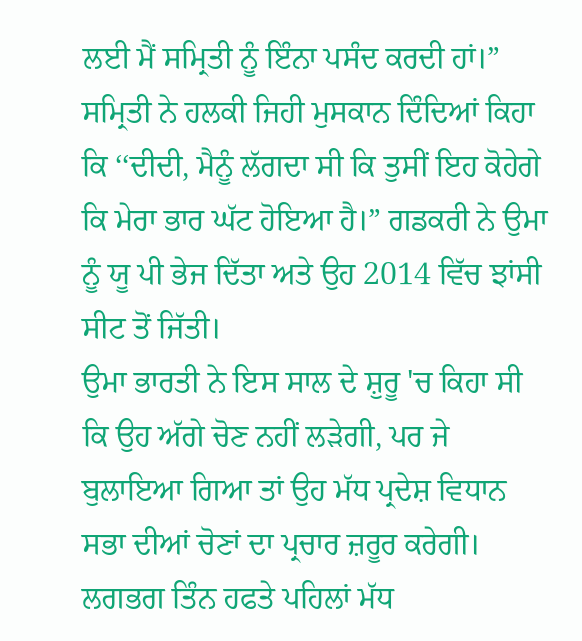ਲਈ ਮੈਂ ਸਮ੍ਰਿਤੀ ਨੂੰ ਇੰਨਾ ਪਸੰਦ ਕਰਦੀ ਹਾਂ।” ਸਮ੍ਰਿਤੀ ਨੇ ਹਲਕੀ ਜਿਹੀ ਮੁਸਕਾਨ ਦਿੰਦਿਆਂ ਕਿਹਾ ਕਿ ‘‘ਦੀਦੀ, ਮੈਨੂੰ ਲੱਗਦਾ ਸੀ ਕਿ ਤੁਸੀਂ ਇਹ ਕੋਹੇਗੇ ਕਿ ਮੇਰਾ ਭਾਰ ਘੱਟ ਹੋਇਆ ਹੈ।” ਗਡਕਰੀ ਨੇ ਉਮਾ ਨੂੰ ਯੂ ਪੀ ਭੇਜ ਦਿੱਤਾ ਅਤੇ ਉਹ 2014 ਵਿੱਚ ਝਾਂਸੀ ਸੀਟ ਤੋਂ ਜਿੱਤੀ।
ਉਮਾ ਭਾਰਤੀ ਨੇ ਇਸ ਸਾਲ ਦੇ ਸ਼ੁਰੂ 'ਚ ਕਿਹਾ ਸੀ ਕਿ ਉਹ ਅੱਗੇ ਚੋਣ ਨਹੀਂ ਲੜੇਗੀ, ਪਰ ਜੇ ਬੁਲਾਇਆ ਗਿਆ ਤਾਂ ਉਹ ਮੱਧ ਪ੍ਰਦੇਸ਼ ਵਿਧਾਨ ਸਭਾ ਦੀਆਂ ਚੋਣਾਂ ਦਾ ਪ੍ਰਚਾਰ ਜ਼ਰੂਰ ਕਰੇਗੀ। ਲਗਭਗ ਤਿੰਨ ਹਫਤੇ ਪਹਿਲਾਂ ਮੱਧ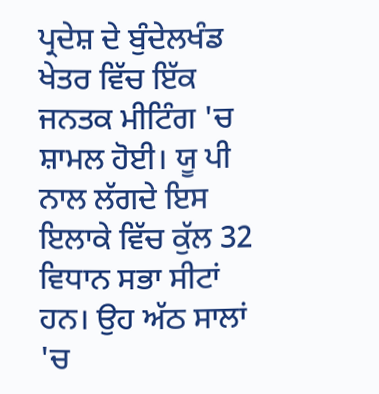ਪ੍ਰਦੇਸ਼ ਦੇ ਬੁੰਦੇਲਖੰਡ ਖੇਤਰ ਵਿੱਚ ਇੱਕ ਜਨਤਕ ਮੀਟਿੰਗ 'ਚ ਸ਼ਾਮਲ ਹੋਈ। ਯੂ ਪੀ ਨਾਲ ਲੱਗਦੇ ਇਸ ਇਲਾਕੇ ਵਿੱਚ ਕੁੱਲ 32 ਵਿਧਾਨ ਸਭਾ ਸੀਟਾਂ ਹਨ। ਉਹ ਅੱਠ ਸਾਲਾਂ 'ਚ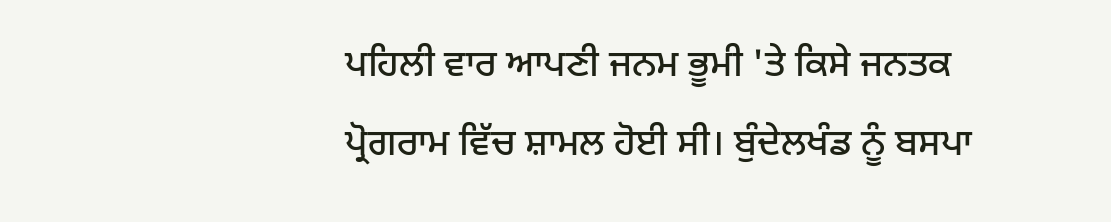ਪਹਿਲੀ ਵਾਰ ਆਪਣੀ ਜਨਮ ਭੂਮੀ 'ਤੇ ਕਿਸੇ ਜਨਤਕ ਪ੍ਰੋਗਰਾਮ ਵਿੱਚ ਸ਼ਾਮਲ ਹੋਈ ਸੀ। ਬੁੰਦੇਲਖੰਡ ਨੂੰ ਬਸਪਾ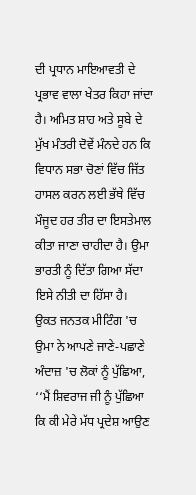ਦੀ ਪ੍ਰਧਾਨ ਮਾਇਆਵਤੀ ਦੇ ਪ੍ਰਭਾਵ ਵਾਲਾ ਖੇਤਰ ਕਿਹਾ ਜਾਂਦਾ ਹੈ। ਅਮਿਤ ਸ਼ਾਹ ਅਤੇ ਸੂਬੇ ਦੇ ਮੁੱਖ ਮੰਤਰੀ ਦੋਵੇਂ ਮੰਨਦੇ ਹਨ ਕਿ ਵਿਧਾਨ ਸਭਾ ਚੋਣਾਂ ਵਿੱਚ ਜਿੱਤ ਹਾਸਲ ਕਰਨ ਲਈ ਭੱਥੇ ਵਿੱਚ ਮੌਜੂਦ ਹਰ ਤੀਰ ਦਾ ਇਸਤੇਮਾਲ ਕੀਤਾ ਜਾਣਾ ਚਾਹੀਦਾ ਹੈ। ਉਮਾ ਭਾਰਤੀ ਨੂੰ ਦਿੱਤਾ ਗਿਆ ਸੱਦਾ ਇਸੇ ਨੀਤੀ ਦਾ ਹਿੱਸਾ ਹੈ।
ਉਕਤ ਜਨਤਕ ਮੀਟਿੰਗ 'ਚ ਉਮਾ ਨੇ ਆਪਣੇ ਜਾਣੇ-ਪਛਾਣੇ ਅੰਦਾਜ਼ 'ਚ ਲੋਕਾਂ ਨੂੰ ਪੁੱਛਿਆ, ‘‘ਮੈਂ ਸ਼ਿਵਰਾਜ ਜੀ ਨੂੰ ਪੁੱਛਿਆ ਕਿ ਕੀ ਮੇਰੇ ਮੱਧ ਪ੍ਰਦੇਸ਼ ਆਉਣ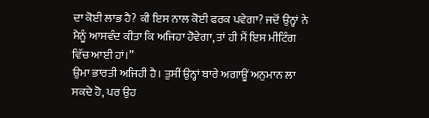ਦਾ ਕੋਈ ਲਾਭ ਹੈ? ਕੀ ਇਸ ਨਾਲ ਕੋਈ ਫਰਕ ਪਵੇਗਾ? ਜਦੋਂ ਉਨ੍ਹਾਂ ਨੇ ਮੈਨੂੰ ਆਸਵੰਦ ਕੀਤਾ ਕਿ ਅਜਿਹਾ ਹੋਵੇਗਾ, ਤਾਂ ਹੀ ਮੈਂ ਇਸ ਮੀਟਿੰਗ ਵਿੱਚ ਆਈ ਹਾਂ।”
ਉਮਾ ਭਾਰਤੀ ਅਜਿਹੀ ਹੈ। ਤੁਸੀਂ ਉਨ੍ਹਾਂ ਬਾਰੇ ਅਗਾਊਂ ਅਨੁਮਾਨ ਲਾ ਸਕਦੇ ਹੋ, ਪਰ ਉਹ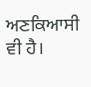ਅਣਕਿਆਸੀ ਵੀ ਹੈ।